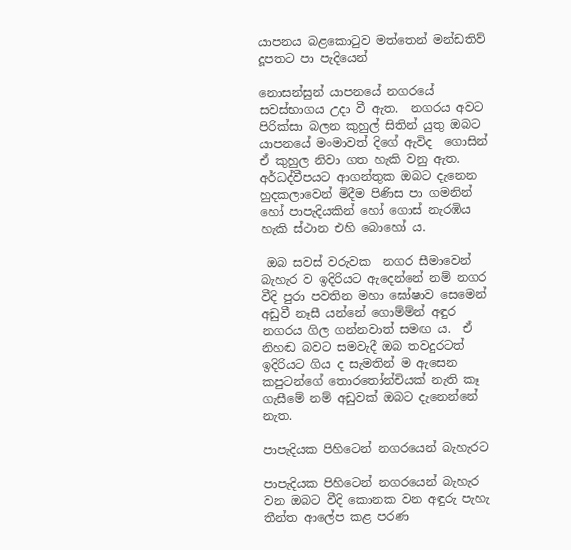යාපනය බළකොටුව මත්තෙන් මන්ඩතිව් දූපතට පා පැදියෙන්

නොසන්සුන් යාපනයේ නගරයේ සවස්භාගය උදා වී ඇත.  නගරය අවට පිරික්සා බලන කුහුල් සිතින් යුතු ඔබට යාපනයේ මංමාවත් දිගේ ඇවිද  ගොසින්  ඒ කුහුල නිවා ගත හැකි වනු ඇත. අර්ධද්වීපයට ආගන්තුක ඔබට දැනෙන හුදකලාවෙන් මිදීම පිණිස පා ගමනින් හෝ පාපැදියකින් හෝ ගොස් නැරඹිය හැකි ස්ථාන එහි බොහෝ ය.

 ඔබ සවස් වරුවක  නගර සීමාවෙන් බැහැර ව ඉදිරියට ඇදෙන්නේ නම් නගර වීදි පුරා පවතින මහා ඝෝෂාව සෙමෙන් අඩුවී නෑසී යන්නේ ගොම්ම්න් අඳුර නගරය ගිල ගන්නවාත් සමඟ ය.  ඒ නිහඬ බවට සමවැදී ඔබ තවදුරටත් ඉදිරියට ගිය ද සැමතින් ම ඇසෙන කපුටන්ගේ තොරතෝන්චියක් නැති කෑ ගැසීමේ නම් අඩුවක් ඔබට දැනෙන්නේ නැත.

පාපැදියක පිහිටෙන් නගරයෙන් බැහැරට

පාපැදියක පිහිටෙන් නගරයෙන් බැහැර වන ඔබට වීදි කොනක වන අඳුරු පැහැ තීන්ත ආලේප කළ පරණ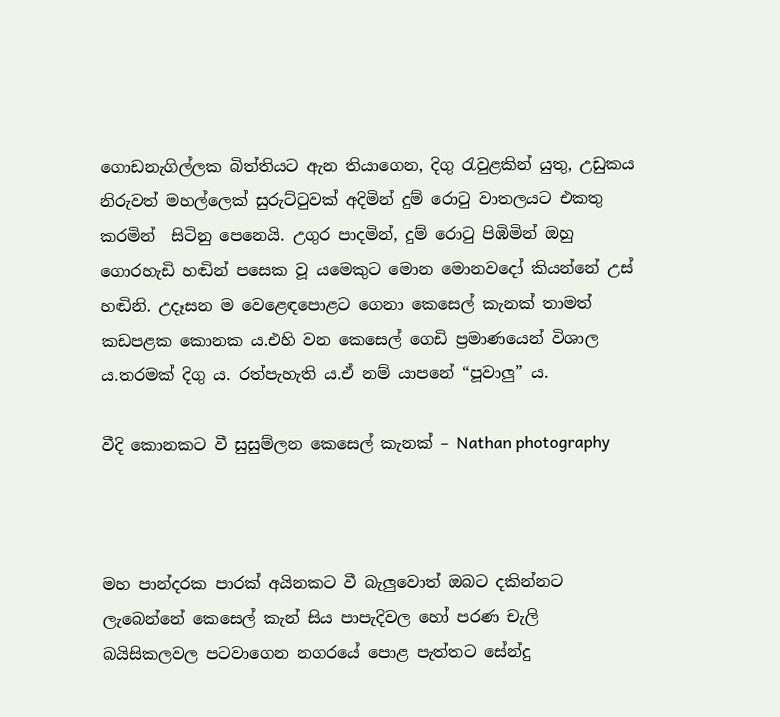ගොඩනැගිල්ලක බිත්තියට ඇන තියාගෙන, දිගු රැවුළකින් යුතු, උඩුකය නිරුවත් මහල්ලෙක් සුරුට්ටුවක් අදිමින් දුම් රොටු වාතලයට එකතු කරමින්‍  සිටිනු පෙනෙයි. උගුර පාදමින්, දුම්‍ රොටු පිඹිමින් ඔහු ගොරහැඩි හඬින් පසෙක වූ යමෙකුට මොන මොනවදෝ කියන්නේ උස් හඬිනි. උදෑසන ම වෙළෙඳපොළට ගෙනා කෙසෙල් කැනක් තාමත් කඩපළක කොනක ය.එහි වන කෙසෙල් ගෙඩි ප්‍රමාණයෙන් විශාල ය.තරමක් දිගු ය. රත්පැහැති ය.ඒ නම් යාපනේ “පූවාලු” ය.

වීදි කොනකට වී සුසුම්ලන කෙසෙල් කැනක් – Nathan photography



මහ පාන්දරක පාරක් අයිනකට වී බැලුවොත් ඔබට දකින්නට  ලැබෙන්නේ කෙසෙල් කැන් සිය පාපැදිවල හෝ පරණ චැලි  බයිසිකලවල පටවාගෙන නගරයේ පොළ පැත්තට සේන්දු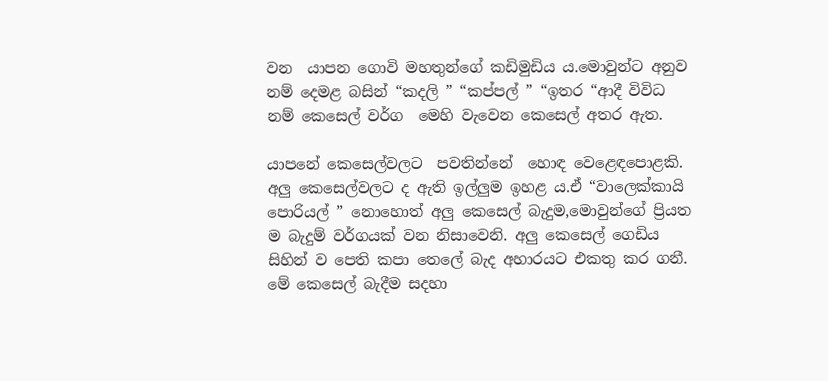වන  යාපන ගොවි මහතුන්ගේ කඩිමුඩිය ය.මොවුන්ට අනුව නම් දෙමළ බසින් “කදලි ” “කප්පල් ” “ඉතර “ආදී විවිධ නම් කෙසෙල් වර්ග  මෙහි වැවෙන කෙසෙල් අතර ඇත.

යාපනේ කෙසෙල්වලට  පවතින්නේ  හොඳ වෙළෙඳපොළකි. අලු කෙසෙල්වලට ද ඇති ඉල්ලුම ඉහළ ය.ඒ “වාලෙක්කායි පොරියල් ” නොහොත් අලු කෙසෙල් බැදුම,මොවුන්ගේ ප්‍රියත ම බැදුම් වර්ගයක් වන නිසාවෙනි. අලු කෙසෙල් ගෙඩිය සිහින් ව පෙති කපා තෙලේ බැද අහාරයට එකතු කර ගනී. මේ කෙසෙල් බැදීම සදහා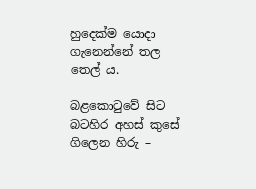හුදෙක්ම යොදා ගැනෙන්නේ තල තෙල් ය.

බළකොටුවේ සිට බටහිර අහස් කුසේ ගිලෙන හිරු –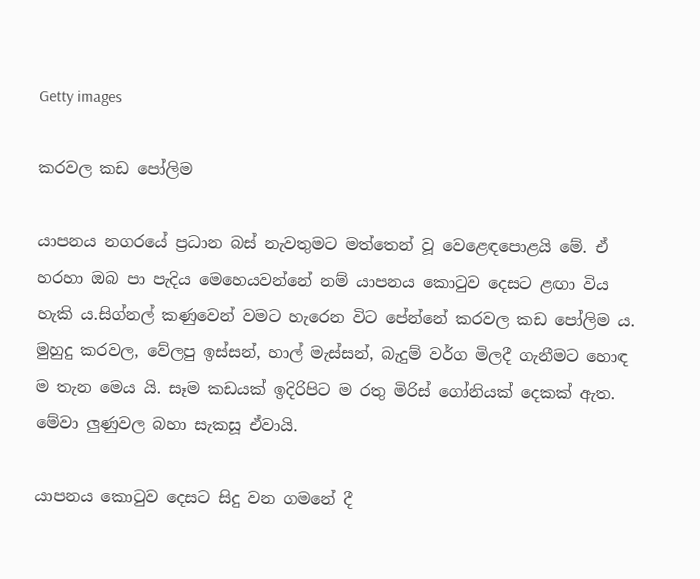Getty images

කරවල කඩ පෝලිම

යාපනය නගරයේ ප්‍රධාන බස් නැවතුමට මත්තෙන් වූ වෙළෙඳපොළයි මේ. ඒ හරහා ඔබ පා පැදිය මෙහෙයවන්නේ නම් යාපනය කොටුව දෙසට ළඟා විය හැකි ය.සිග්නල් කණුවෙන් වමට හැරෙන විට පේන්නේ කරවල කඩ පෝලිම ය. මුහුදු කරවල, වේලපු ඉස්සන්, හාල් මැස්සන්, බැදුම් වර්ග මිලදී ගැනීමට හොඳ ම තැන මෙය යි. සෑම කඩයක් ඉදිරිපිට ම ‍රතු මිරිස් ගෝනියක් දෙකක් ඇත. මේවා ලුණුවල බහා සැකසූ ඒවායි.

යාපනය කොටුව දෙසට සිදු වන ගමනේ දී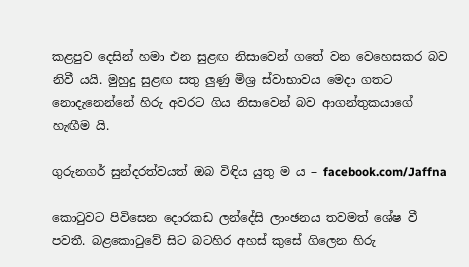කළපුව දෙසින් හමා එන සුළඟ නිසාවෙන් ගතේ වන වෙහෙසකර බව නිවී යයි. මුහුදු සුළඟ සතු ලුණු මිශ්‍ර ස්වාභාවය මෙදා ගතට  නොදැනෙන්නේ හිරු අවරට ගිය නිසාවෙන් බව ආගන්තුකයාගේ හැඟීම යි.

ගුරුනගර් සුන්දරත්වයත් ඔබ විඳිය යුතු ම ය – facebook.com/Jaffna

කොටුවට පිවිසෙන දොරකඩ ලන්දේසි ලාංඡනය තවමත් ශේෂ වී  පවතී. බළකොටුවේ සිට බටහිර අහස් කුසේ ගිලෙන හිරු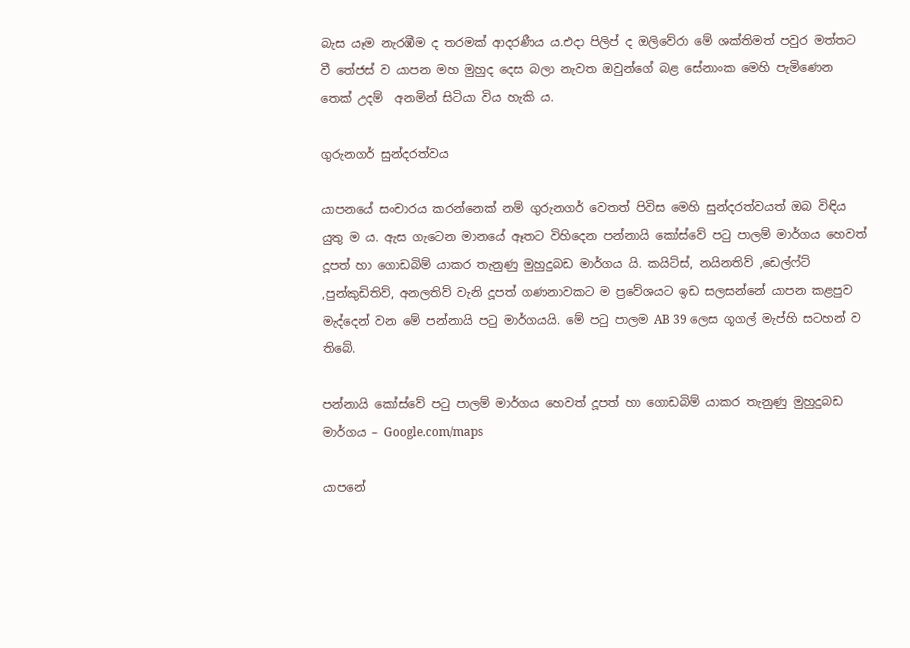බැස යෑම නැරඹීම ද තරමක් ආදරණීය ය.එදා පිලිප් ද ඔලිවේරා මේ ශක්තිමත් පවුර මත්තට වී තේජස් ව යාපන මහ මුහුද දෙස බලා නැවත ඔවුන්ගේ බළ සේනාංක මෙහි පැමිණෙන තෙක් උදම්  අනමින් සිටියා විය හැකි ය.

ගුරුනගර් සුන්දරත්වය

යාපනයේ සංචාරය කරන්නෙක් නම් ගුරුනගර් වෙතත් පිවිස මෙහි සුන්දරත්වයත් ඔබ විඳිය යුතු ම ය. ඇස ගැටෙන මානයේ ඈතට විහිදෙන පන්නායි කෝස්වේ පටු පාලම් මාර්ගය හෙවත් දූපත් හා ගොඩබිම් යාකර තැනුණු මුහුදුබඩ මාර්ගය යි. කයිට්ස්, නයිනතිව් ,ඩෙල්ෆ්ට් ,පුන්කුඩිතිව්, අනලතිව් වැනි දූපත් ගණනාවකට ම ප්‍රවේශයට ඉඩ සලසන්නේ යාපන කළපුව මැද්දෙන් වන මේ පන්නායි පටු මාර්ගයයි. මේ පටු පාලම AB 39 ලෙස ගූගල් මැප්හි සටහන් ව  තිබේ.

පන්නායි කෝස්වේ පටු පාලම් මාර්ගය හෙවත් දූපත් හා ගොඩබිම් යාකර තැනුණු මුහුදුබඩ මාර්ගය – Google.com/maps

යාපනේ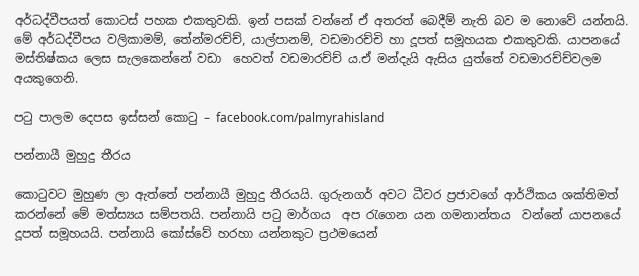අර්ධද්වීපයත් කොටස් පහක එකතුවකි. ඉන් පසක් වන්නේ ඒ අතරත් බෙදීම් නැති බව ම නොවේ යන්නයි. මේ අර්ධද්වීපය වලිකාමම්, තේන්මරච්ච්, යාල්පානම්, වඩමාරච්චි හා දූපත් සමූහයක එකතුවකි. යාපනයේ මස්තිෂ්කය ලෙස සැලකෙන්නේ වඩා  හෙවත් වඩමාරච්ච් ය.ඒ මන්දැයි ඇසිය යුත්තේ වඩමාරච්ච්වලම අයකුගෙනි.

පටු පාලම දෙපස ඉස්සන් කොටු – facebook.com/palmyrahisland

පන්නායී මුහුදු තීරය

කොටුවට මුහුණ ලා ඇත්තේ පන්නායී මුහුදු තීරයයි. ගුරුනගර් අවට ධීවර ප්‍රජාවගේ ආර්ථිකය ශක්තිමත් කරන්නේ මේ මත්ස්‍යය සම්පතයි. පන්නායි පටු මාර්ගය  අප රැගෙන යන ගමනාන්තය  වන්නේ යාපනයේ දූපත් සමූහයයි. පන්නායි කෝස්වේ හරහා යන්නකුට ප්‍රථමයෙන්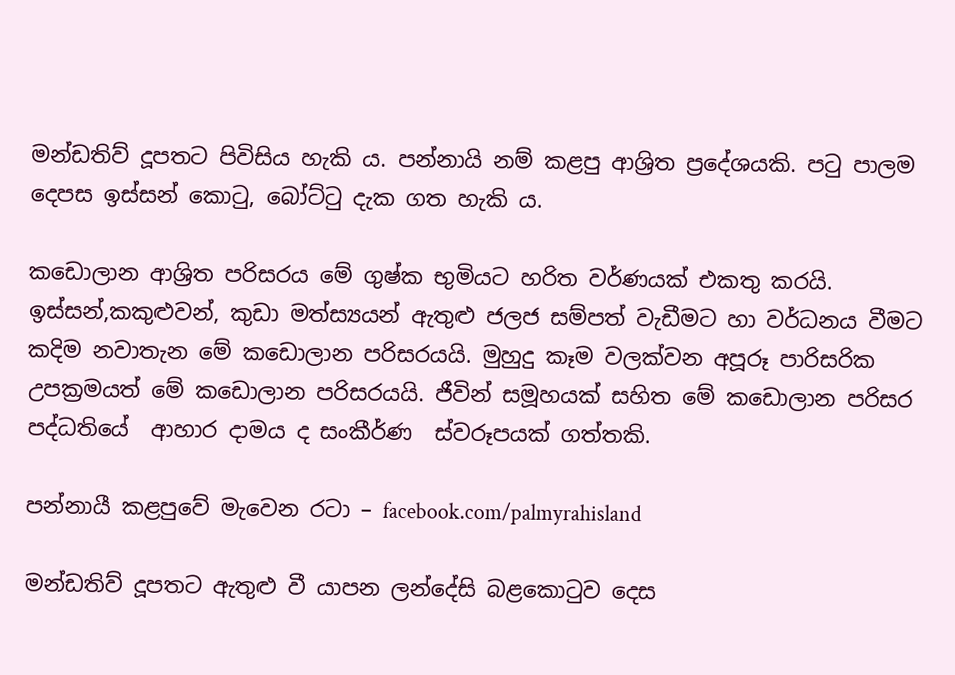මන්ඩතිව් දූපතට පිවිසිය හැකි ය. පන්නායි නම් කළපු ආශ්‍රිත ප්‍රදේශයකි. පටු පාලම දෙපස ඉස්සන් කොටු, බෝට්ටු දැක ගත හැකි ය.

කඩොලාන ආශ්‍රිත පරිසරය මේ ගුෂ්ක භුමියට හරිත වර්ණයක් එකතු කරයි. ඉස්සන්,කකුළුවන්, කුඩා මත්ස්‍යයන් ඇතුළු ජලජ සම්පත් වැඩීමට හා වර්ධනය වීමට කදිම නවාතැන මේ කඩොලාන පරිසරයයි. මුහුදු කෑම වලක්වන අපූරූ පාරිසරික උපක්‍රමයත් මේ කඩොලාන පරිසරයයි. ජීවින් සමූහයක් සහිත මේ කඩොලාන පරිසර පද්ධතියේ  ආහාර දාමය ද සංකීර්ණ  ස්වරූපයක් ගත්තකි.

පන්නායී කළපුවේ මැවෙන රටා – facebook.com/palmyrahisland

මන්ඩතිව් දූපතට ඇතුළු වී යාපන ලන්දේසි බළකොටුව දෙස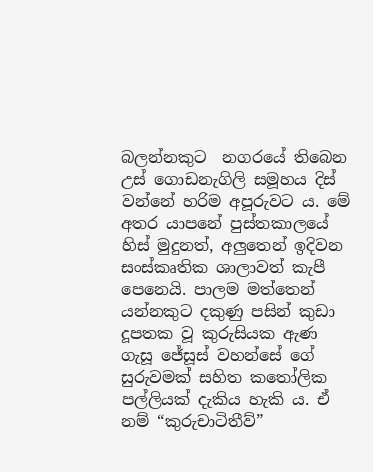බලන්නකුට  නගරයේ තිබෙන උස් ගොඩනැගිලි සමූහය දිස් වන්නේ හරිම අපූරුවට ය. මේ අතර යාපනේ පුස්තකාලයේ හිස් මුදුනත්, අලුතෙන් ඉදිවන සංස්කෘතික ශාලාවත් කැපී පෙනෙයි. පාලම මත්තෙන් යන්නකුට දකුණු පසින් කුඩා දූපතක වූ කුරුසියක ඇණ ගැසූ ජේසූස් වහන්සේ ගේ  සුරුවමක් සහිත කතෝලික පල්ලියක් දැකිය හැකි ය. ඒ නම් “කුරුචාටිතීව්”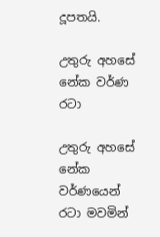දූපතයි.

උතුරු අහසේ නේක වර්ණ රටා

උතුරු අහසේ නේක වර්ණයෙන් රටා මවමින්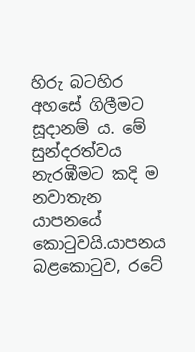හිරු බටහිර අහසේ ගිලීමට සූදානම් ය. මේ සුන්දරත්වය නැරඹීමට කදි ම නවාතැන යාපනයේ කොටුවයි.යාපනය බළකොටුව, රටේ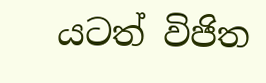යටත් විජිත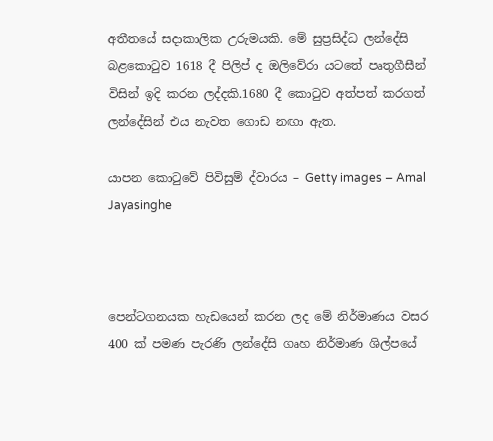අතීතයේ සදාකාලික උරුමයකි. මේ සුප්‍රසිද්ධ ලන්දේසි බළකොටුව 1618 දී පිලිප් ද ඔලිවේරා යටතේ පෘතුගීසීන් විසින් ඉදි කරන ලද්දකි.1680 දී කොටුව අත්පත් කරගත් ලන්දේසින් එය නැවත ගොඩ නඟා ඇත.

යාපන කොටුවේ පිවිසුම් ද්වාරය – Getty images – Amal Jayasinghe



පෙන්ටගනයක හැඩයෙන් කරන ලද මේ නිර්මාණය වසර 400 ක් පමණ පැරණි ලන්දේසි ගෘහ නිර්මාණ ශිල්පයේ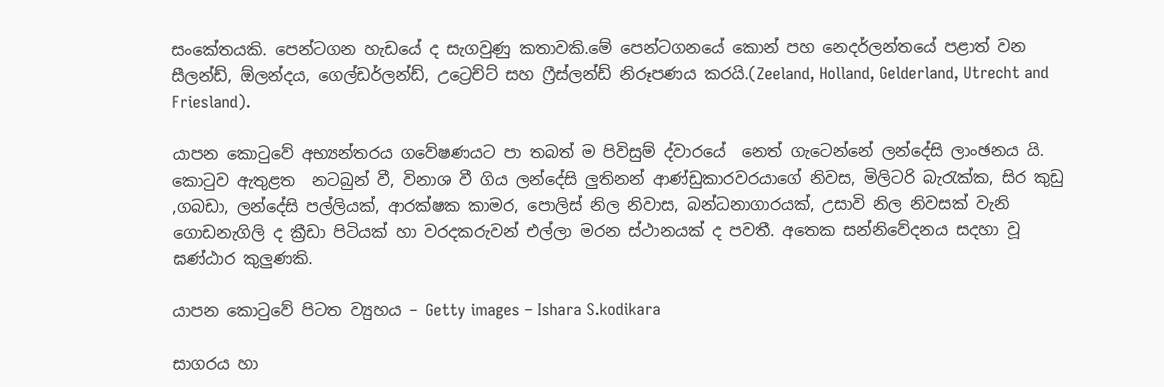සංකේතයකි. පෙන්ටගන හැඩයේ ද සැගවුණු කතාවකි.මේ පෙන්ටගනයේ කොන් පහ නෙදර්ලන්තයේ පළාත් වන සීලන්ඩ්, ඕලන්දය, ගෙල්ඩර්ලන්ඩ්, උට්‍රෙච්ට් සහ ෆ්‍රීස්ලන්ඩ් නිරූපණය කරයි.(Zeeland, Holland, Gelderland, Utrecht and Friesland).

යාපන කොටුවේ අභ්‍යන්තරය ගවේෂණයට පා තබත් ම පිවිසුම් ද්වාරයේ  නෙත් ගැටෙන්නේ ලන්දේසි ලාංඡනය යි. කොටුව ඇතුළත  නටබුන් වී, විනාශ වී ගිය ලන්දේසි ලුතිනන් ආණ්ඩුකාරවරයාගේ නිවස, මිලිටරි බැරැක්ක, සිර කුඩු ,ගබඩා, ලන්දේසි පල්ලියක්, ආරක්ෂක කාමර, පොලිස් නිල නිවාස, බන්ධනාගාරයක්, උසාවි නිල නිවසක් වැනි ගොඩනැගිලි ද ක්‍රීඩා පිටියක් හා වරදකරුවන් එල්ලා මරන ස්ථානයක් ද පවතී. අතෙක සන්නිවේදනය සදහා වූ ඝණ්ඨාර කුලුණකි.

යාපන කොටුවේ පිටත ව්‍යුහය – Getty images – Ishara S.kodikara

සාගරය හා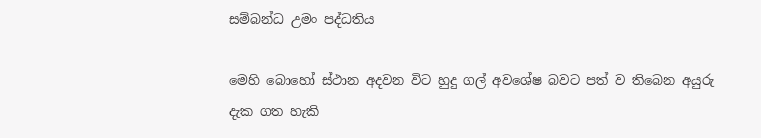සම්බන්ධ උමං පද්ධතිය

මෙහි බොහෝ ස්ථාන අදවන විට හුදු ගල් අවශේෂ බවට පත් ව තිබෙන අයුරු දැක ගත හැකි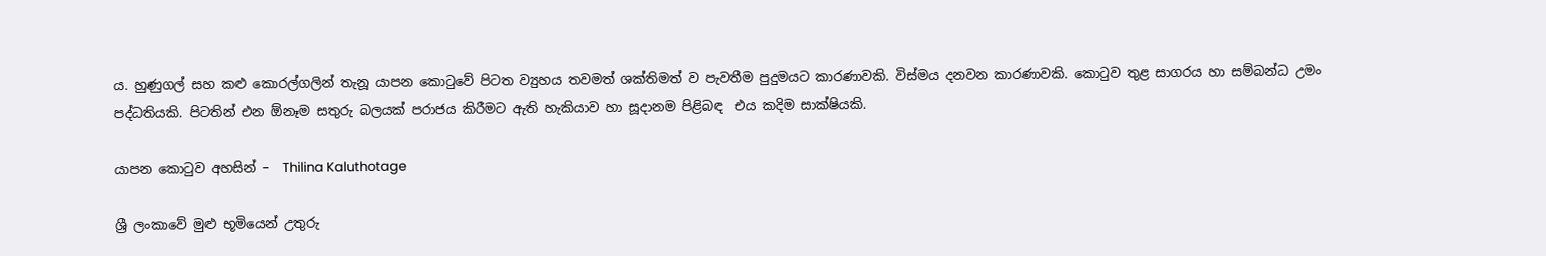ය. හුණුගල් සහ කළු කොරල්ගලින් තැනූ යාපන කොටුවේ පිටත ව්‍යුහය තවමත් ශක්තිමත් ව පැවතීම පුදුමයට කාරණාවකි. විස්මය දනවන කාරණාවකි. කොටුව තුළ සාගරය හා සම්බන්ධ උමං පද්ධතියකි. පිටතින් එන ඕනෑම සතුරු බලයක් පරාජය කිරීමට ඇති හැකියාව හා සූදානම පිළිබඳ  එය කදිම සාක්ෂියකි.

යාපන කොටුව අහසින් –  Thilina Kaluthotage

ශ්‍රී ලංකාවේ මුළු භූමියෙන් උතුරු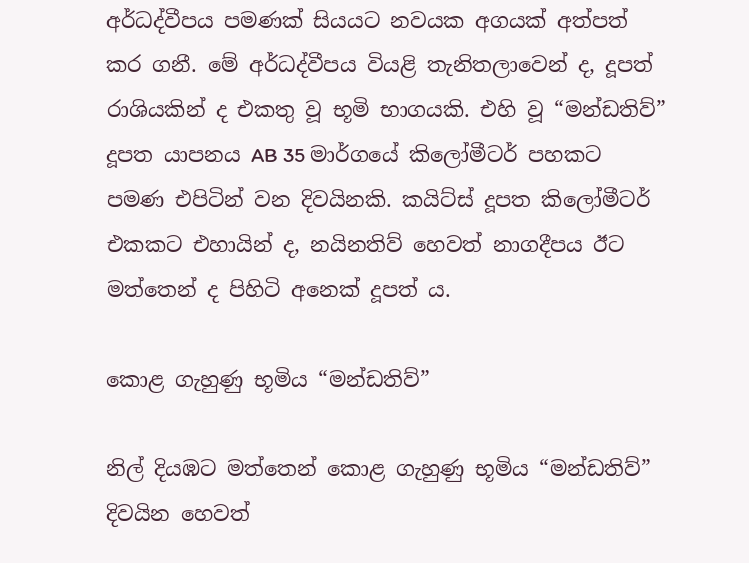අර්ධද්වීපය පමණක් සියයට නවයක අගයක් අත්පත් කර ගනී. මේ අර්ධද්වීපය වියළි තැනිතලාවෙන් ද, දූපත් රාශියකින් ද එකතු වූ භූමි භාගයකි. එහි වූ “මන්ඩතිව්” දූපත යාපනය AB 35 මාර්ගයේ කිලෝමීටර් පහකට පමණ එපිටින් වන දිවයිනකි. කයිට්ස් දූපත කිලෝමීටර් එකකට එහායින් ද, නයිනතිව් හෙවත් නාගදීපය ඊට මත්තෙන් ද පිහිටි අනෙක් දූපත්‍ ය.

කොළ ගැහුණු භූමිය “මන්ඩතිව්”

නිල් දියඹට මත්තෙන් කොළ ගැහුණු භූමිය “මන්ඩතිව්” දිවයින හෙවත්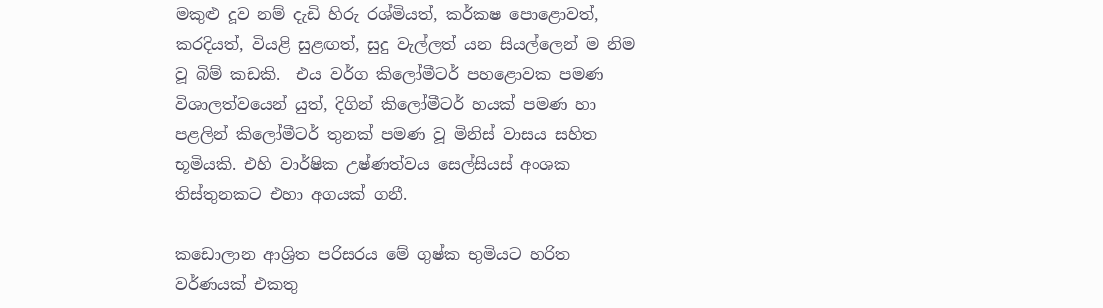මකුළු දූව නම් දැඩි හිරු රශ්මියත්, කර්කෂ පොළොවත්, කරදියත්, වියළි සුළඟත්, සුදු වැල්ලත් යන සියල්ලෙන් ම නිම වූ බිම් කඩකි.  එය වර්ග කිලෝමීටර් පහළොවක පමණ විශාලත්වයෙන් ‍යුත්, දිගින් කිලෝමීටර් හයක් පමණ හා පළලින් කිලෝමීටර් තුනක් පමණ වූ මිනිස් වාසය සහිත භූමියකි. එහි වාර්ෂික උෂ්ණත්වය සෙල්සියස් අංශක තිස්තුනකට එහා අගයක් ගනී.

කඩොලාන ආශ්‍රිත පරිසරය මේ ගුෂ්ක භුමියට හරිත වර්ණයක් එකතු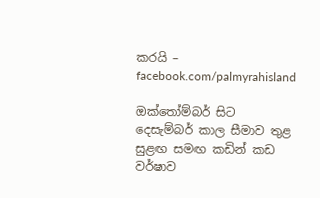කරයි – facebook.com/palmyrahisland

ඔක්තෝම්බර් සිට දෙසැම්බර් කාල සීමාව තුළ සුළඟ සමඟ කඩින් කඩ වර්ෂාව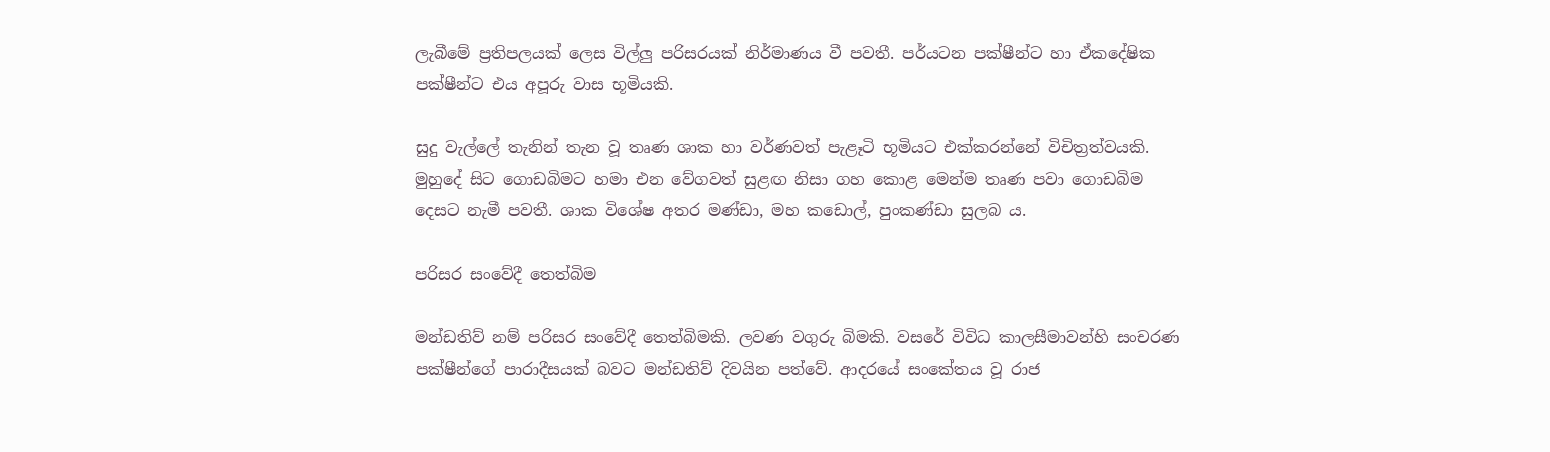ලැබීමේ ප්‍රතිපලයක් ලෙස විල්ලු පරිසරයක් නිර්මාණය වී පවතී. පර්යටන පක්ෂීන්ට හා ඒකදේෂික පක්ෂීන්ට එය අපූරු වාස භූමියකි.

සුදු වැල්ලේ තැනින් තැන වූ තෘණ ශාක හා වර්ණවත් පැළෑටි භූමියට එක්කරන්නේ විචිත්‍රත්වයකි. මුහුදේ සිට ගොඩබිමට හමා එන වේගවත් සුළඟ නිසා ගහ කොළ මෙන්ම තෘණ පවා ගොඩබිම දෙසට නැමී පවතී. ශාක විශේෂ අතර මණ්ඩා, මහ කඩොල්, පුංකණ්ඩා සුලබ ය.

පරිසර සංවේදී තෙත්බිම

මන්ඩතිව් නම් පරිසර සංවේදී තෙත්බිමකි. ලවණ වගුරු බිමකි. වසරේ විවිධ කාලසීමාවන්හි සංචරණ පක්ෂීන්ගේ පාරාදීසයක් බවට මන්ඩතිව් දිවයින පත්වේ. ආදරයේ සංකේතය වූ රාජ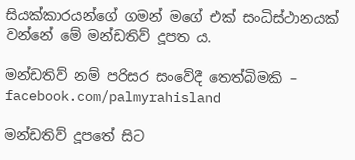සියක්කාරයන්ගේ ගමන් මගේ එක් සංධිස්ථානයක් වන්නේ මේ මන්ඩතිව් දූපත ය.

මන්ඩතිව් නම් පරිසර සංවේදී තෙත්බිමකි – facebook.com/palmyrahisland

මන්ඩතිව් දූපතේ සිට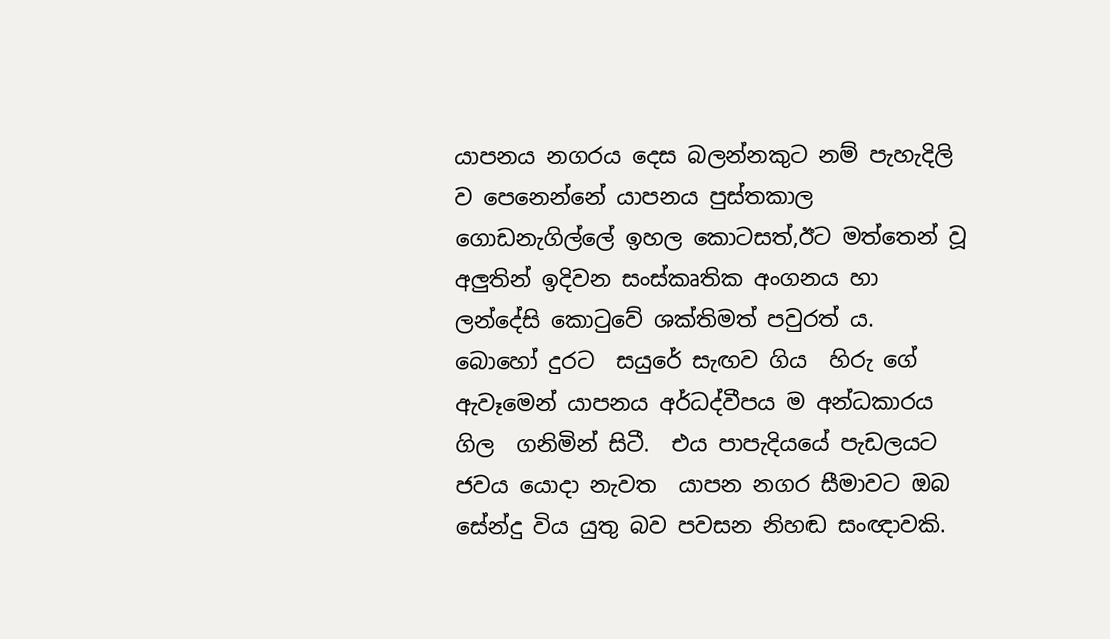යාපනය නගරය දෙස බලන්නකුට නම් පැහැදිලි ව පෙනෙන්නේ යාපනය පුස්තකාල ගොඩනැගිල්ලේ ඉහල කොටසත්,ඊට මත්තෙන් වූ අලුතින් ඉදිවන සංස්කෘතික අංගනය හා ලන්දේසි කොටුවේ ශක්තිමත් පවුරත් ය.  බොහෝ දුරට  සයුරේ සැඟව ගිය  හිරු ගේ ඇවෑමෙන් යාපනය අර්ධද්වීපය ම අන්ධකාරය ගිල  ගනිමින් සිටී.  එය පාපැදියයේ පැඩලයට ජවය යොදා නැවත  යාපන නගර සීමාවට ඔබ සේන්දු විය යුතු බව පවසන නිහඬ සංඥාවකි.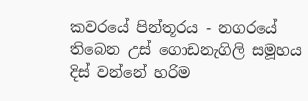කවරයේ පින්තූරය - නගරයේ තිබෙන උස් ගොඩනැගිලි සමූහය දිස් වන්නේ හරිම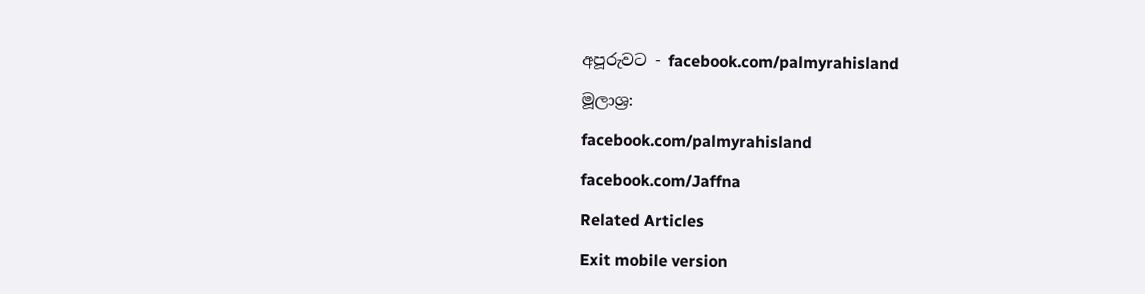අපූරුවට - facebook.com/palmyrahisland

මූලාශ්‍ර:

facebook.com/palmyrahisland

facebook.com/Jaffna

Related Articles

Exit mobile version